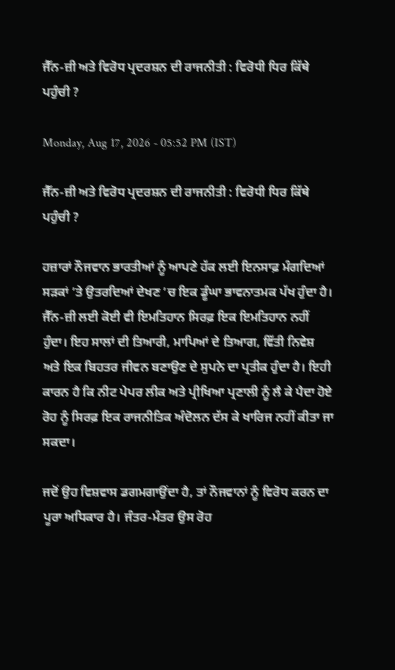ਜੈੱਨ-ਜ਼ੀ ਅਤੇ ਵਿਰੋਧ ਪ੍ਰਦਰਸ਼ਨ ਦੀ ਰਾਜਨੀਤੀ : ਵਿਰੋਧੀ ਧਿਰ ਕਿੱਥੇ ਪਹੁੰਚੀ ?

Monday, Aug 17, 2026 - 05:52 PM (IST)

ਜੈੱਨ-ਜ਼ੀ ਅਤੇ ਵਿਰੋਧ ਪ੍ਰਦਰਸ਼ਨ ਦੀ ਰਾਜਨੀਤੀ : ਵਿਰੋਧੀ ਧਿਰ ਕਿੱਥੇ ਪਹੁੰਚੀ ?

ਹਜ਼ਾਰਾਂ ਨੌਜਵਾਨ ਭਾਰਤੀਆਂ ਨੂੰ ਆਪਣੇ ਹੱਕ ਲਈ ਇਨਸਾਫ਼ ਮੰਗਦਿਆਂ ਸੜਕਾਂ ’ਤੇ ਉਤਰਦਿਆਂ ਦੇਖਣ ’ਚ ਇਕ ਡੂੰਘਾ ਭਾਵਨਾਤਮਕ ਪੱਖ ਹੁੰਦਾ ਹੈ। ਜੈੱਨ-ਜ਼ੀ ਲਈ ਕੋਈ ਵੀ ਇਮਤਿਹਾਨ ਸਿਰਫ਼ ਇਕ ਇਮਤਿਹਾਨ ਨਹੀਂ ਹੁੰਦਾ। ਇਹ ਸਾਲਾਂ ਦੀ ਤਿਆਰੀ, ਮਾਪਿਆਂ ਦੇ ਤਿਆਗ, ਵਿੱਤੀ ਨਿਵੇਸ਼ ਅਤੇ ਇਕ ਬਿਹਤਰ ਜੀਵਨ ਬਣਾਉਣ ਦੇ ਸੁਪਨੇ ਦਾ ਪ੍ਰਤੀਕ ਹੁੰਦਾ ਹੈ। ਇਹੀ ਕਾਰਨ ਹੈ ਕਿ ਨੀਟ ਪੇਪਰ ਲੀਕ ਅਤੇ ਪ੍ਰੀਖਿਆ ਪ੍ਰਣਾਲੀ ਨੂੰ ਲੈ ਕੇ ਪੈਦਾ ਹੋਏ ਰੋਹ ਨੂੰ ਸਿਰਫ਼ ਇਕ ਰਾਜਨੀਤਿਕ ਅੰਦੋਲਨ ਦੱਸ ਕੇ ਖਾਰਿਜ ਨਹੀਂ ਕੀਤਾ ਜਾ ਸਕਦਾ।

ਜਦੋਂ ਉਹ ਵਿਸ਼ਵਾਸ ਡਗਮਗਾਉਂਦਾ ਹੈ, ਤਾਂ ਨੌਜਵਾਨਾਂ ਨੂੰ ਵਿਰੋਧ ਕਰਨ ਦਾ ਪੂਰਾ ਅਧਿਕਾਰ ਹੈ। ਜੰਤਰ-ਮੰਤਰ ਉਸ ਰੋਹ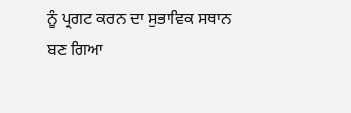ਨੂੰ ਪ੍ਰਗਟ ਕਰਨ ਦਾ ਸੁਭਾਵਿਕ ਸਥਾਨ ਬਣ ਗਿਆ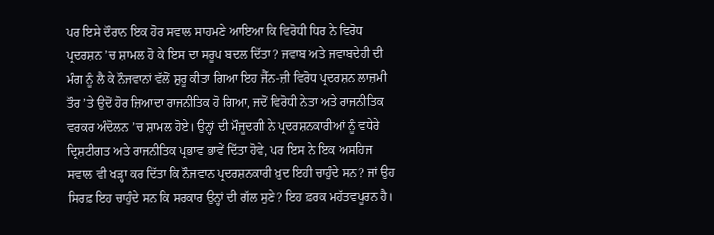ਪਰ ਇਸੇ ਦੌਰਾਨ ਇਕ ਹੋਰ ਸਵਾਲ ਸਾਹਮਣੇ ਆਇਆ ਕਿ ਵਿਰੋਧੀ ਧਿਰ ਨੇ ਵਿਰੋਧ ਪ੍ਰਦਰਸ਼ਨ ’ਚ ਸ਼ਾਮਲ ਹੋ ਕੇ ਇਸ ਦਾ ਸਰੂਪ ਬਦਲ ਦਿੱਤਾ? ਜਵਾਬ ਅਤੇ ਜਵਾਬਦੇਹੀ ਦੀ ਮੰਗ ਨੂੰ ਲੈ ਕੇ ਨੌਜਵਾਨਾਂ ਵੱਲੋਂ ਸ਼ੁਰੂ ਕੀਤਾ ਗਿਆ ਇਹ ਜੈੱਨ-ਜ਼ੀ ਵਿਰੋਧ ਪ੍ਰਦਰਸ਼ਨ ਲਾਜ਼ਮੀ ਤੌਰ ’ਤੇ ਉਦੋਂ ਹੋਰ ਜ਼ਿਆਦਾ ਰਾਜਨੀਤਿਕ ਹੋ ਗਿਆ, ਜਦੋਂ ਵਿਰੋਧੀ ਨੇਤਾ ਅਤੇ ਰਾਜਨੀਤਿਕ ਵਰਕਰ ਅੰਦੋਲਨ ’ਚ ਸ਼ਾਮਲ ਹੋਏ। ਉਨ੍ਹਾਂ ਦੀ ਮੌਜੂਦਗੀ ਨੇ ਪ੍ਰਦਰਸ਼ਨਕਾਰੀਆਂ ਨੂੰ ਵਧੇਰੇ ਦ੍ਰਿਸ਼ਟੀਗਤ ਅਤੇ ਰਾਜਨੀਤਿਕ ਪ੍ਰਭਾਵ ਭਾਵੇਂ ਦਿੱਤਾ ਹੋਵੇ, ਪਰ ਇਸ ਨੇ ਇਕ ਅਸਹਿਜ ਸਵਾਲ ਵੀ ਖੜ੍ਹਾ ਕਰ ਦਿੱਤਾ ਕਿ ਨੌਜਵਾਨ ਪ੍ਰਦਰਸ਼ਨਕਾਰੀ ਖ਼ੁਦ ਇਹੀ ਚਾਹੁੰਦੇ ਸਨ? ਜਾਂ ਉਹ ਸਿਰਫ਼ ਇਹ ਚਾਹੁੰਦੇ ਸਨ ਕਿ ਸਰਕਾਰ ਉਨ੍ਹਾਂ ਦੀ ਗੱਲ ਸੁਣੇ? ਇਹ ਫ਼ਰਕ ਮਹੱਤਵਪੂਰਨ ਹੈ।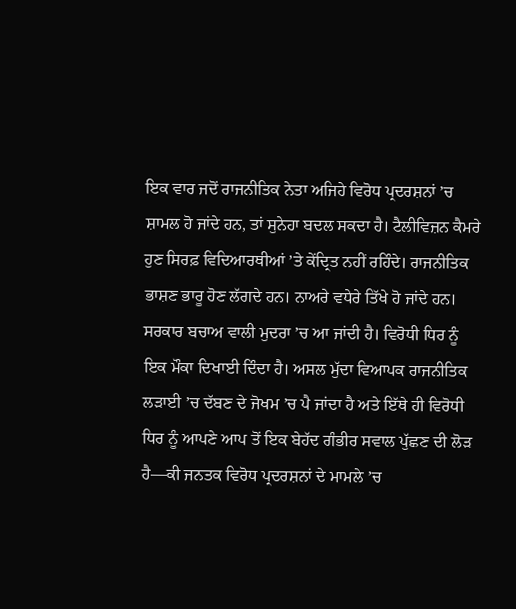ਇਕ ਵਾਰ ਜਦੋਂ ਰਾਜਨੀਤਿਕ ਨੇਤਾ ਅਜਿਹੇ ਵਿਰੋਧ ਪ੍ਰਦਰਸ਼ਨਾਂ ’ਚ ਸ਼ਾਮਲ ਹੋ ਜਾਂਦੇ ਹਨ, ਤਾਂ ਸੁਨੇਹਾ ਬਦਲ ਸਕਦਾ ਹੈ। ਟੈਲੀਵਿਜ਼ਨ ਕੈਮਰੇ ਹੁਣ ਸਿਰਫ਼ ਵਿਦਿਆਰਥੀਆਂ ’ਤੇ ਕੇਂਦ੍ਰਿਤ ਨਹੀਂ ਰਹਿੰਦੇ। ਰਾਜਨੀਤਿਕ ਭਾਸ਼ਣ ਭਾਰੂ ਹੋਣ ਲੱਗਦੇ ਹਨ। ਨਾਅਰੇ ਵਧੇਰੇ ਤਿੱਖੇ ਹੋ ਜਾਂਦੇ ਹਨ। ਸਰਕਾਰ ਬਚਾਅ ਵਾਲੀ ਮੁਦਰਾ ’ਚ ਆ ਜਾਂਦੀ ਹੈ। ਵਿਰੋਧੀ ਧਿਰ ਨੂੰ ਇਕ ਮੌਕਾ ਦਿਖਾਈ ਦਿੰਦਾ ਹੈ। ਅਸਲ ਮੁੱਦਾ ਵਿਆਪਕ ਰਾਜਨੀਤਿਕ ਲੜਾਈ ’ਚ ਦੱਬਣ ਦੇ ਜੋਖਮ ’ਚ ਪੈ ਜਾਂਦਾ ਹੈ ਅਤੇ ਇੱਥੇ ਹੀ ਵਿਰੋਧੀ ਧਿਰ ਨੂੰ ਆਪਣੇ ਆਪ ਤੋਂ ਇਕ ਬੇਹੱਦ ਗੰਭੀਰ ਸਵਾਲ ਪੁੱਛਣ ਦੀ ਲੋੜ ਹੈ—ਕੀ ਜਨਤਕ ਵਿਰੋਧ ਪ੍ਰਦਰਸ਼ਨਾਂ ਦੇ ਮਾਮਲੇ ’ਚ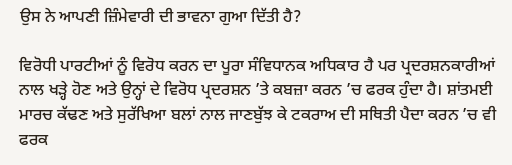ਉਸ ਨੇ ਆਪਣੀ ਜ਼ਿੰਮੇਵਾਰੀ ਦੀ ਭਾਵਨਾ ਗੁਆ ਦਿੱਤੀ ਹੈ?

ਵਿਰੋਧੀ ਪਾਰਟੀਆਂ ਨੂੰ ਵਿਰੋਧ ਕਰਨ ਦਾ ਪੂਰਾ ਸੰਵਿਧਾਨਕ ਅਧਿਕਾਰ ਹੈ ਪਰ ਪ੍ਰਦਰਸ਼ਨਕਾਰੀਆਂ ਨਾਲ ਖੜ੍ਹੇ ਹੋਣ ਅਤੇ ਉਨ੍ਹਾਂ ਦੇ ਵਿਰੋਧ ਪ੍ਰਦਰਸ਼ਨ ’ਤੇ ਕਬਜ਼ਾ ਕਰਨ ’ਚ ਫਰਕ ਹੁੰਦਾ ਹੈ। ਸ਼ਾਂਤਮਈ ਮਾਰਚ ਕੱਢਣ ਅਤੇ ਸੁਰੱਖਿਆ ਬਲਾਂ ਨਾਲ ਜਾਣਬੁੱਝ ਕੇ ਟਕਰਾਅ ਦੀ ਸਥਿਤੀ ਪੈਦਾ ਕਰਨ ’ਚ ਵੀ ਫਰਕ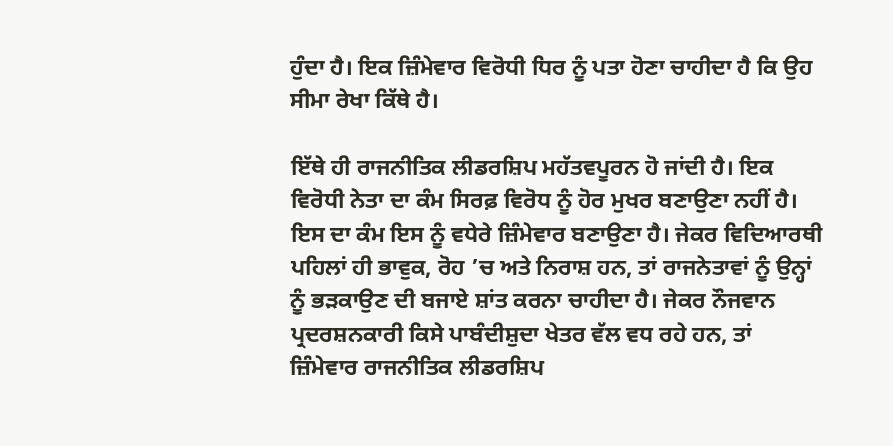ਹੁੰਦਾ ਹੈ। ਇਕ ਜ਼ਿੰਮੇਵਾਰ ਵਿਰੋਧੀ ਧਿਰ ਨੂੰ ਪਤਾ ਹੋਣਾ ਚਾਹੀਦਾ ਹੈ ਕਿ ਉਹ ਸੀਮਾ ਰੇਖਾ ਕਿੱਥੇ ਹੈ।

ਇੱਥੇ ਹੀ ਰਾਜਨੀਤਿਕ ਲੀਡਰਸ਼ਿਪ ਮਹੱਤਵਪੂਰਨ ਹੋ ਜਾਂਦੀ ਹੈ। ਇਕ ਵਿਰੋਧੀ ਨੇਤਾ ਦਾ ਕੰਮ ਸਿਰਫ਼ ਵਿਰੋਧ ਨੂੰ ਹੋਰ ਮੁਖਰ ਬਣਾਉਣਾ ਨਹੀਂ ਹੈ। ਇਸ ਦਾ ਕੰਮ ਇਸ ਨੂੰ ਵਧੇਰੇ ਜ਼ਿੰਮੇਵਾਰ ਬਣਾਉਣਾ ਹੈ। ਜੇਕਰ ਵਿਦਿਆਰਥੀ ਪਹਿਲਾਂ ਹੀ ਭਾਵੁਕ, ਰੋਹ ’ਚ ਅਤੇ ਨਿਰਾਸ਼ ਹਨ, ਤਾਂ ਰਾਜਨੇਤਾਵਾਂ ਨੂੰ ਉਨ੍ਹਾਂ ਨੂੰ ਭੜਕਾਉਣ ਦੀ ਬਜਾਏ ਸ਼ਾਂਤ ਕਰਨਾ ਚਾਹੀਦਾ ਹੈ। ਜੇਕਰ ਨੌਜਵਾਨ ਪ੍ਰਦਰਸ਼ਨਕਾਰੀ ਕਿਸੇ ਪਾਬੰਦੀਸ਼ੁਦਾ ਖੇਤਰ ਵੱਲ ਵਧ ਰਹੇ ਹਨ, ਤਾਂ ਜ਼ਿੰਮੇਵਾਰ ਰਾਜਨੀਤਿਕ ਲੀਡਰਸ਼ਿਪ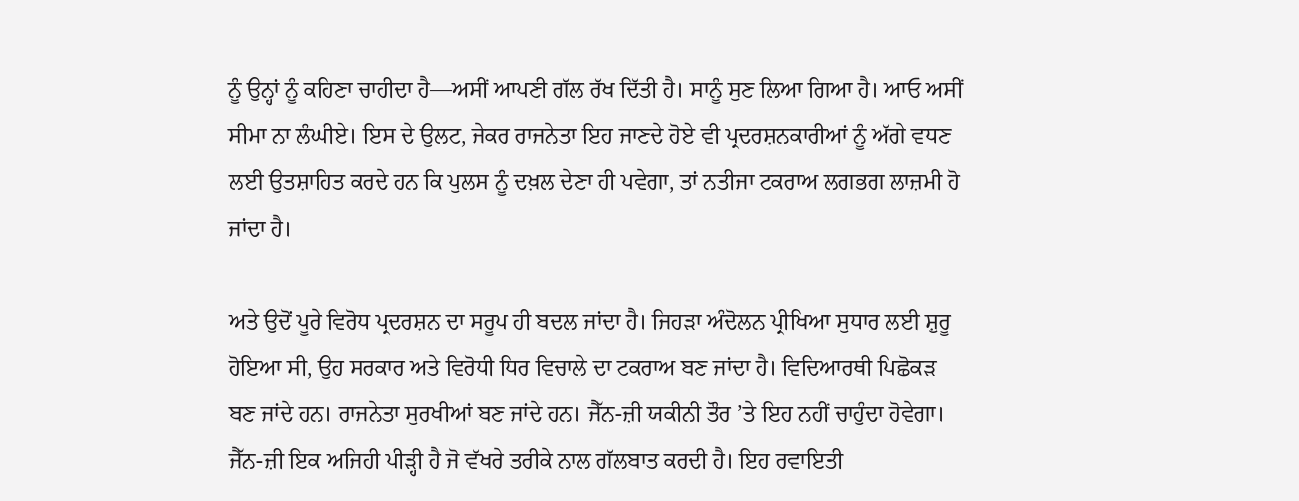ਨੂੰ ਉਨ੍ਹਾਂ ਨੂੰ ਕਹਿਣਾ ਚਾਹੀਦਾ ਹੈ—ਅਸੀਂ ਆਪਣੀ ਗੱਲ ਰੱਖ ਦਿੱਤੀ ਹੈ। ਸਾਨੂੰ ਸੁਣ ਲਿਆ ਗਿਆ ਹੈ। ਆਓ ਅਸੀਂ ਸੀਮਾ ਨਾ ਲੰਘੀਏ। ਇਸ ਦੇ ਉਲਟ, ਜੇਕਰ ਰਾਜਨੇਤਾ ਇਹ ਜਾਣਦੇ ਹੋਏ ਵੀ ਪ੍ਰਦਰਸ਼ਨਕਾਰੀਆਂ ਨੂੰ ਅੱਗੇ ਵਧਣ ਲਈ ਉਤਸ਼ਾਹਿਤ ਕਰਦੇ ਹਨ ਕਿ ਪੁਲਸ ਨੂੰ ਦਖ਼ਲ ਦੇਣਾ ਹੀ ਪਵੇਗਾ, ਤਾਂ ਨਤੀਜਾ ਟਕਰਾਅ ਲਗਭਗ ਲਾਜ਼ਮੀ ਹੋ ਜਾਂਦਾ ਹੈ।

ਅਤੇ ਉਦੋਂ ਪੂਰੇ ਵਿਰੋਧ ਪ੍ਰਦਰਸ਼ਨ ਦਾ ਸਰੂਪ ਹੀ ਬਦਲ ਜਾਂਦਾ ਹੈ। ਜਿਹੜਾ ਅੰਦੋਲਨ ਪ੍ਰੀਖਿਆ ਸੁਧਾਰ ਲਈ ਸ਼ੁਰੂ ਹੋਇਆ ਸੀ, ਉਹ ਸਰਕਾਰ ਅਤੇ ਵਿਰੋਧੀ ਧਿਰ ਵਿਚਾਲੇ ਦਾ ਟਕਰਾਅ ਬਣ ਜਾਂਦਾ ਹੈ। ਵਿਦਿਆਰਥੀ ਪਿਛੋਕੜ ਬਣ ਜਾਂਦੇ ਹਨ। ਰਾਜਨੇਤਾ ਸੁਰਖੀਆਂ ਬਣ ਜਾਂਦੇ ਹਨ। ਜੈੱਨ-ਜ਼ੀ ਯਕੀਨੀ ਤੌਰ ’ਤੇ ਇਹ ਨਹੀਂ ਚਾਹੁੰਦਾ ਹੋਵੇਗਾ। ਜੈੱਨ-ਜ਼ੀ ਇਕ ਅਜਿਹੀ ਪੀੜ੍ਹੀ ਹੈ ਜੋ ਵੱਖਰੇ ਤਰੀਕੇ ਨਾਲ ਗੱਲਬਾਤ ਕਰਦੀ ਹੈ। ਇਹ ਰਵਾਇਤੀ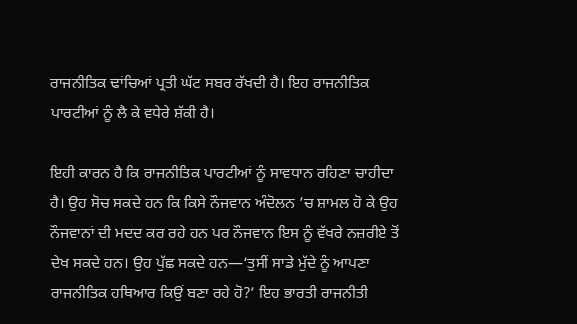ਰਾਜਨੀਤਿਕ ਢਾਂਚਿਆਂ ਪ੍ਰਤੀ ਘੱਟ ਸਬਰ ਰੱਖਦੀ ਹੈ। ਇਹ ਰਾਜਨੀਤਿਕ ਪਾਰਟੀਆਂ ਨੂੰ ਲੈ ਕੇ ਵਧੇਰੇ ਸ਼ੱਕੀ ਹੈ।

ਇਹੀ ਕਾਰਨ ਹੈ ਕਿ ਰਾਜਨੀਤਿਕ ਪਾਰਟੀਆਂ ਨੂੰ ਸਾਵਧਾਨ ਰਹਿਣਾ ਚਾਹੀਦਾ ਹੈ। ਉਹ ਸੋਚ ਸਕਦੇ ਹਨ ਕਿ ਕਿਸੇ ਨੌਜਵਾਨ ਅੰਦੋਲਨ ’ਚ ਸ਼ਾਮਲ ਹੋ ਕੇ ਉਹ ਨੌਜਵਾਨਾਂ ਦੀ ਮਦਦ ਕਰ ਰਹੇ ਹਨ ਪਰ ਨੌਜਵਾਨ ਇਸ ਨੂੰ ਵੱਖਰੇ ਨਜ਼ਰੀਏ ਤੋਂ ਦੇਖ ਸਕਦੇ ਹਨ। ਉਹ ਪੁੱਛ ਸਕਦੇ ਹਨ—‘ਤੁਸੀਂ ਸਾਡੇ ਮੁੱਦੇ ਨੂੰ ਆਪਣਾ ਰਾਜਨੀਤਿਕ ਹਥਿਆਰ ਕਿਉਂ ਬਣਾ ਰਹੇ ਹੋ?’ ਇਹ ਭਾਰਤੀ ਰਾਜਨੀਤੀ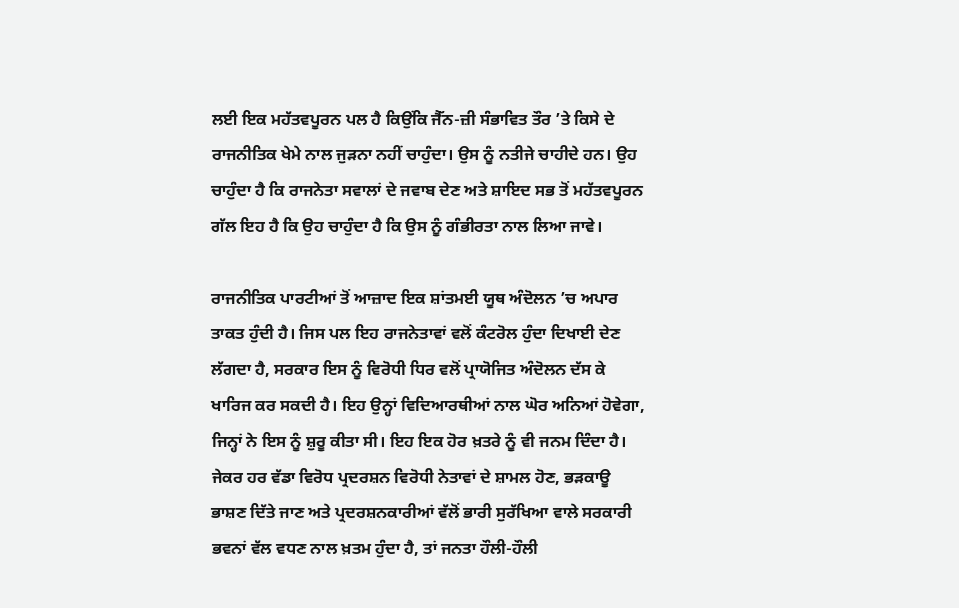ਲਈ ਇਕ ਮਹੱਤਵਪੂਰਨ ਪਲ ਹੈ ਕਿਉਂਕਿ ਜੈੱਨ-ਜ਼ੀ ਸੰਭਾਵਿਤ ਤੌਰ ’ਤੇ ਕਿਸੇ ਦੇ ਰਾਜਨੀਤਿਕ ਖੇਮੇ ਨਾਲ ਜੁੜਨਾ ਨਹੀਂ ਚਾਹੁੰਦਾ। ਉਸ ਨੂੰ ਨਤੀਜੇ ਚਾਹੀਦੇ ਹਨ। ਉਹ ਚਾਹੁੰਦਾ ਹੈ ਕਿ ਰਾਜਨੇਤਾ ਸਵਾਲਾਂ ਦੇ ਜਵਾਬ ਦੇਣ ਅਤੇ ਸ਼ਾਇਦ ਸਭ ਤੋਂ ਮਹੱਤਵਪੂਰਨ ਗੱਲ ਇਹ ਹੈ ਕਿ ਉਹ ਚਾਹੁੰਦਾ ਹੈ ਕਿ ਉਸ ਨੂੰ ਗੰਭੀਰਤਾ ਨਾਲ ਲਿਆ ਜਾਵੇ।

ਰਾਜਨੀਤਿਕ ਪਾਰਟੀਆਂ ਤੋਂ ਆਜ਼ਾਦ ਇਕ ਸ਼ਾਂਤਮਈ ਯੂਥ ਅੰਦੋਲਨ ’ਚ ਅਪਾਰ ਤਾਕਤ ਹੁੰਦੀ ਹੈ। ਜਿਸ ਪਲ ਇਹ ਰਾਜਨੇਤਾਵਾਂ ਵਲੋਂ ਕੰਟਰੋਲ ਹੁੰਦਾ ਦਿਖਾਈ ਦੇਣ ਲੱਗਦਾ ਹੈ, ਸਰਕਾਰ ਇਸ ਨੂੰ ਵਿਰੋਧੀ ਧਿਰ ਵਲੋਂ ਪ੍ਰਾਯੋਜਿਤ ਅੰਦੋਲਨ ਦੱਸ ਕੇ ਖਾਰਿਜ ਕਰ ਸਕਦੀ ਹੈ। ਇਹ ਉਨ੍ਹਾਂ ਵਿਦਿਆਰਥੀਆਂ ਨਾਲ ਘੋਰ ਅਨਿਆਂ ਹੋਵੇਗਾ, ਜਿਨ੍ਹਾਂ ਨੇ ਇਸ ਨੂੰ ਸ਼ੁਰੂ ਕੀਤਾ ਸੀ। ਇਹ ਇਕ ਹੋਰ ਖ਼ਤਰੇ ਨੂੰ ਵੀ ਜਨਮ ਦਿੰਦਾ ਹੈ। ਜੇਕਰ ਹਰ ਵੱਡਾ ਵਿਰੋਧ ਪ੍ਰਦਰਸ਼ਨ ਵਿਰੋਧੀ ਨੇਤਾਵਾਂ ਦੇ ਸ਼ਾਮਲ ਹੋਣ, ਭੜਕਾਊ ਭਾਸ਼ਣ ਦਿੱਤੇ ਜਾਣ ਅਤੇ ਪ੍ਰਦਰਸ਼ਨਕਾਰੀਆਂ ਵੱਲੋਂ ਭਾਰੀ ਸੁਰੱਖਿਆ ਵਾਲੇ ਸਰਕਾਰੀ ਭਵਨਾਂ ਵੱਲ ਵਧਣ ਨਾਲ ਖ਼ਤਮ ਹੁੰਦਾ ਹੈ, ਤਾਂ ਜਨਤਾ ਹੌਲੀ-ਹੌਲੀ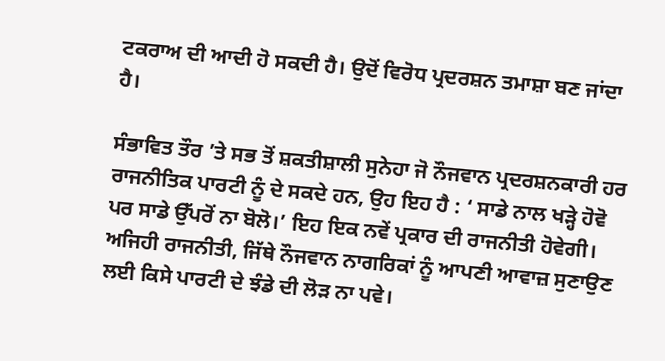ਟਕਰਾਅ ਦੀ ਆਦੀ ਹੋ ਸਕਦੀ ਹੈ। ਉਦੋਂ ਵਿਰੋਧ ਪ੍ਰਦਰਸ਼ਨ ਤਮਾਸ਼ਾ ਬਣ ਜਾਂਦਾ ਹੈ।

ਸੰਭਾਵਿਤ ਤੌਰ ’ਤੇ ਸਭ ਤੋਂ ਸ਼ਕਤੀਸ਼ਾਲੀ ਸੁਨੇਹਾ ਜੋ ਨੌਜਵਾਨ ਪ੍ਰਦਰਸ਼ਨਕਾਰੀ ਹਰ ਰਾਜਨੀਤਿਕ ਪਾਰਟੀ ਨੂੰ ਦੇ ਸਕਦੇ ਹਨ, ਉਹ ਇਹ ਹੈ : ‘ ਸਾਡੇ ਨਾਲ ਖੜ੍ਹੇ ਹੋਵੋ ਪਰ ਸਾਡੇ ਉੱਪਰੋਂ ਨਾ ਬੋਲੋ।’ ਇਹ ਇਕ ਨਵੇਂ ਪ੍ਰਕਾਰ ਦੀ ਰਾਜਨੀਤੀ ਹੋਵੇਗੀ। ਅਜਿਹੀ ਰਾਜਨੀਤੀ, ਜਿੱਥੇ ਨੌਜਵਾਨ ਨਾਗਰਿਕਾਂ ਨੂੰ ਆਪਣੀ ਆਵਾਜ਼ ਸੁਣਾਉਣ ਲਈ ਕਿਸੇ ਪਾਰਟੀ ਦੇ ਝੰਡੇ ਦੀ ਲੋੜ ਨਾ ਪਵੇ।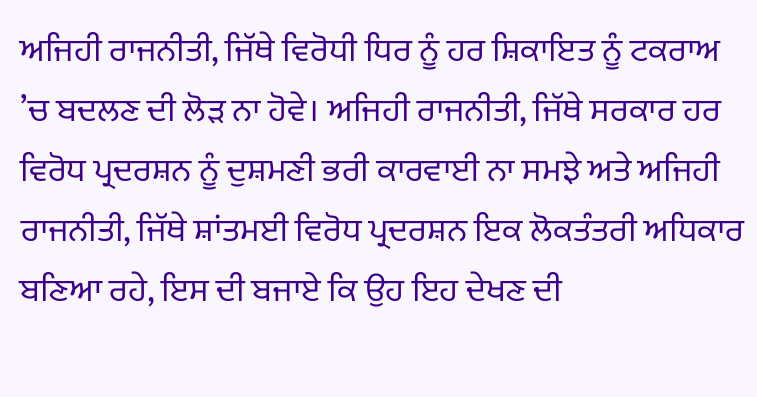ਅਜਿਹੀ ਰਾਜਨੀਤੀ, ਜਿੱਥੇ ਵਿਰੋਧੀ ਧਿਰ ਨੂੰ ਹਰ ਸ਼ਿਕਾਇਤ ਨੂੰ ਟਕਰਾਅ ’ਚ ਬਦਲਣ ਦੀ ਲੋੜ ਨਾ ਹੋਵੇ। ਅਜਿਹੀ ਰਾਜਨੀਤੀ, ਜਿੱਥੇ ਸਰਕਾਰ ਹਰ ਵਿਰੋਧ ਪ੍ਰਦਰਸ਼ਨ ਨੂੰ ਦੁਸ਼ਮਣੀ ਭਰੀ ਕਾਰਵਾਈ ਨਾ ਸਮਝੇ ਅਤੇ ਅਜਿਹੀ ਰਾਜਨੀਤੀ, ਜਿੱਥੇ ਸ਼ਾਂਤਮਈ ਵਿਰੋਧ ਪ੍ਰਦਰਸ਼ਨ ਇਕ ਲੋਕਤੰਤਰੀ ਅਧਿਕਾਰ ਬਣਿਆ ਰਹੇ, ਇਸ ਦੀ ਬਜਾਏ ਕਿ ਉਹ ਇਹ ਦੇਖਣ ਦੀ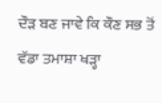ਦੌੜ ਬਣ ਜਾਵੇ ਕਿ ਕੌਣ ਸਭ ਤੋਂ ਵੱਡਾ ਤਮਾਸ਼ਾ ਖੜ੍ਹਾ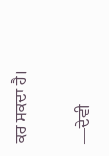ਕਰ ਸਕਦਾ ਹੈ।

—ਦੇਵੀ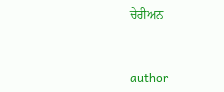ਚੇਰੀਅਨ


author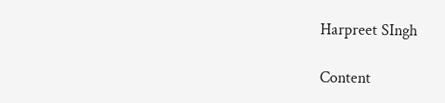Harpreet SIngh

Content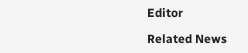Editor

Related News